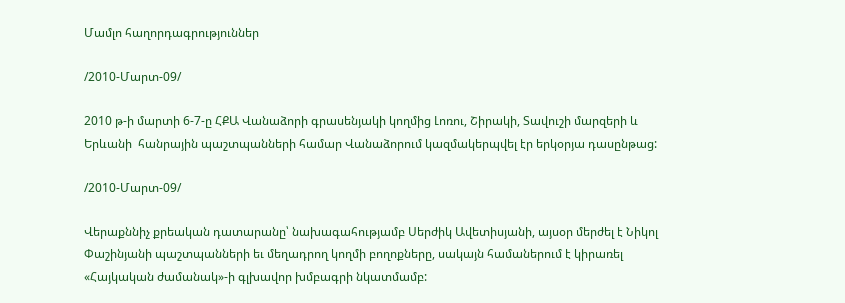Մամլո հաղորդագրություններ

/2010-Մարտ-09/

2010 թ-ի մարտի 6-7-ը ՀՔԱ Վանաձորի գրասենյակի կողմից Լոռու, Շիրակի, Տավուշի մարզերի և Երևանի  հանրային պաշտպանների համար Վանաձորում կազմակերպվել էր երկօրյա դասընթաց:

/2010-Մարտ-09/

Վերաքննիչ քրեական դատարանը՝ նախագահությամբ Սերժիկ Ավետիսյանի, այսօր մերժել է Նիկոլ Փաշինյանի պաշտպանների եւ մեղադրող կողմի բողոքները, սակայն համաներում է կիրառել «Հայկական ժամանակ»-ի գլխավոր խմբագրի նկատմամբ: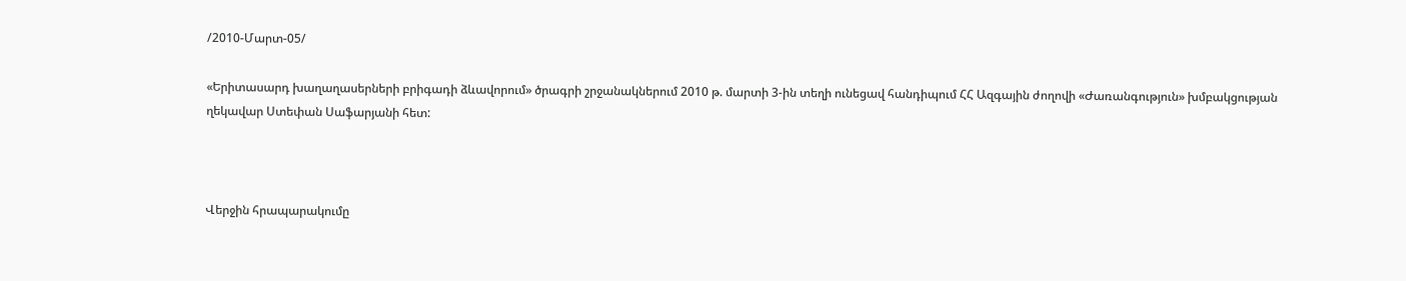/2010-Մարտ-05/

«Երիտասարդ խաղաղասերների բրիգադի ձևավորում» ծրագրի շրջանակներում 2010 թ. մարտի 3-ին տեղի ունեցավ հանդիպում ՀՀ Ազգային ժողովի «Ժառանգություն» խմբակցության ղեկավար Ստեփան Սաֆարյանի հետ:



Վերջին հրապարակումը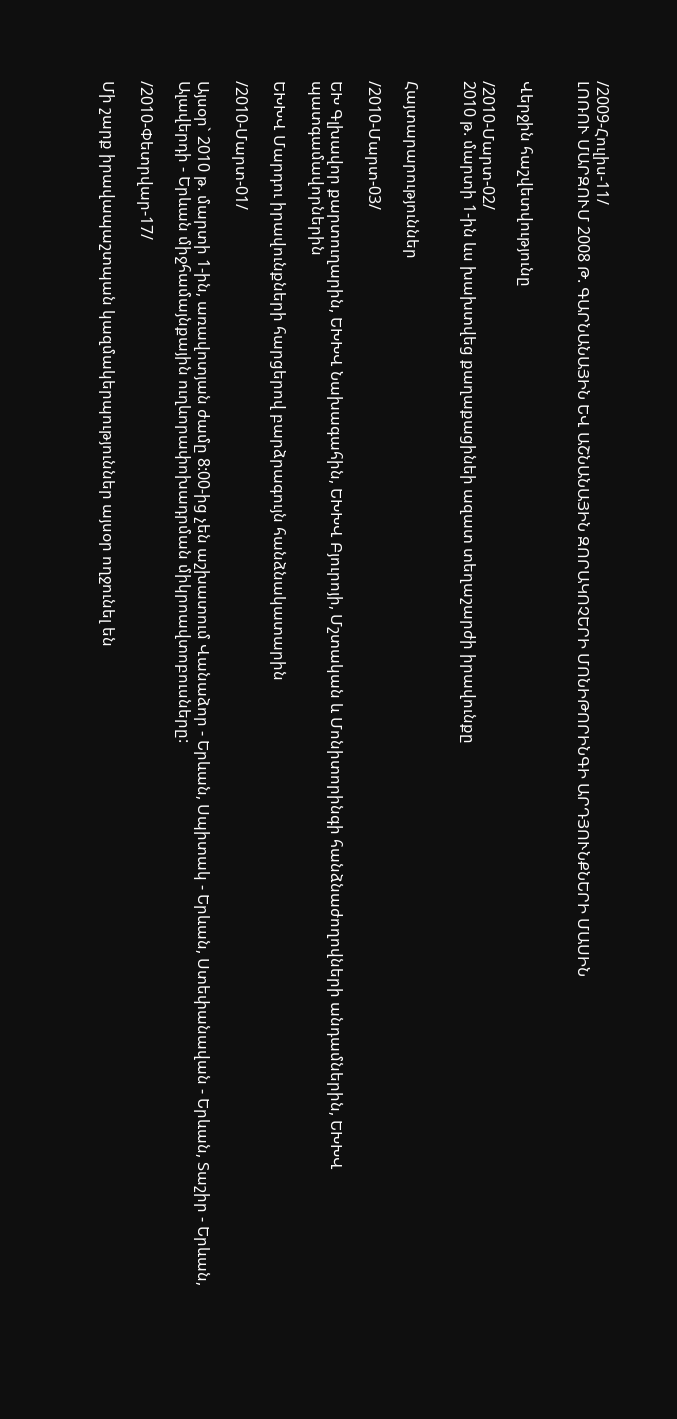/2009-Հուլիս-11/
ԼՈՌՈՒ ՄԱՐԶՈՒՄ 2008 Թ. ԳԱՐՆԱՆԱՅԻՆ ԵՎ ԱՇՆԱՆԱՅԻՆ ԶՈՐԱԿՈՉԵՐԻ ՄՈՆԻԹՈՐԻՆԳԻ ԱՐԴՅՈՒՆՔՆԵՐԻ ՄԱՍԻՆ


Վերջին հաշվետվությունը

/2010-Մարտ-02/
2010 թ. մարտի 1-ին ևս խախտվեց քաղաքացինեի ազատ տեղաշարժի իրավունքը


Հայտարարություններ

/2010-Մարտ-03/

ԵԽ Գլխավոր քարտուղարին, ԵԽԽՎ Նախագահին, ԵԽԽՎ Բյուրոյի, Մշտական և Մոնիտորինգի հանձնաժողովների անդամներին, ԵԽԽՎ պատգամավորներին

ԵԽԽՎ Մարդու իրավունքների հարցերով բարձրագույն հանձնակատարին

/2010-Մարտ-01/

Այսօր` 2010 թ. մարտի 1-ին, առավոտյան ժամը 8:00-ից չեն աշխատում Վանաձոր - Երևան, Սպիտակ - Երևան, Ստեփանավան - Երևան, Տաշիր - Երևան, Ալավերդի - Երևան միջհամայնքային ուղևորափոխադրման միկրոավտոբուսները:

/2010-Փետրվար-17/

Մի շարք իրավապաշտպան կազմակերպություններ այսօր ողջունել են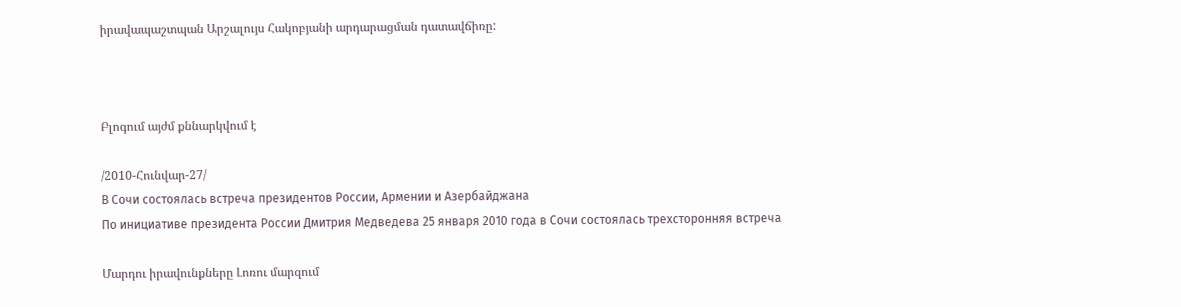իրավապաշտպան Արշալույս Հակոբյանի արդարացման դատավճիռը:



Բլոգում այժմ քննարկվում է

/2010-Հունվար-27/
В Сочи состоялась встреча президентов России, Армении и Азербайджана
По инициативе президента России Дмитрия Медведева 25 января 2010 года в Сочи состоялась трехсторонняя встреча

Մարդու իրավունքները Լոռու մարզում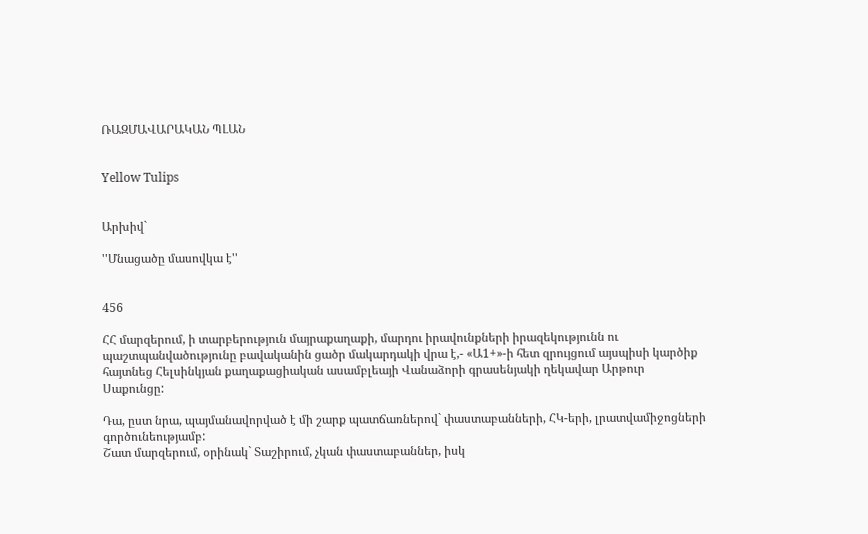ՌԱԶՄԱՎԱՐԱԿԱՆ ՊԼԱՆ


Yellow Tulips


Արխիվ`

''Մնացածը մասովկա է''


456

ՀՀ մարզերում, ի տարբերություն մայրաքաղաքի, մարդու իրավունքների իրազեկությունն ու պաշտպանվածությունը բավականին ցածր մակարդակի վրա է,- «Ա1+»-ի հետ զրույցում այսպիսի կարծիք հայտնեց Հելսինկյան քաղաքացիական ասամբլեայի Վանաձորի գրասենյակի ղեկավար Արթուր Սաքունցը:

Դա, ըստ նրա, պայմանավորված է մի շարք պատճառներով` փաստաբանների, ՀԿ-երի, լրատվամիջոցների գործունեությամբ:
Շատ մարզերում, օրինակ` Տաշիրում, չկան փաստաբաններ, իսկ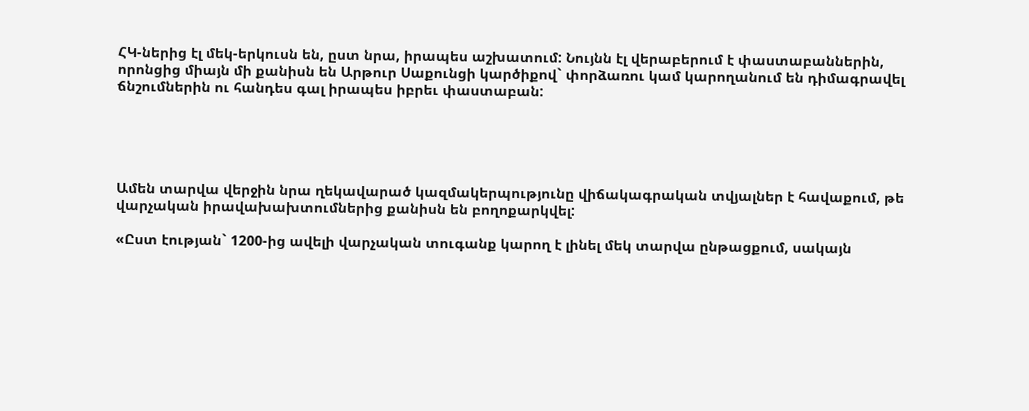ՀԿ-ներից էլ մեկ-երկուսն են, ըստ նրա, իրապես աշխատում: Նույնն էլ վերաբերում է փաստաբաններին, որոնցից միայն մի քանիսն են Արթուր Սաքունցի կարծիքով` փորձառու կամ կարողանում են դիմագրավել ճնշումներին ու հանդես գալ իրապես իբրեւ փաստաբան:





Ամեն տարվա վերջին նրա ղեկավարած կազմակերպությունը վիճակագրական տվյալներ է հավաքում, թե վարչական իրավախախտումներից քանիսն են բողոքարկվել:

«Ըստ էության` 1200-ից ավելի վարչական տուգանք կարող է լինել մեկ տարվա ընթացքում, սակայն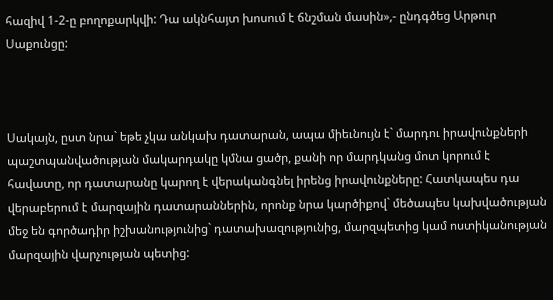հազիվ 1-2-ը բողոքարկվի: Դա ակնհայտ խոսում է ճնշման մասին»,- ընդգծեց Արթուր Սաքունցը:



Սակայն, ըստ նրա` եթե չկա անկախ դատարան, ապա միեւնույն է` մարդու իրավունքների պաշտպանվածության մակարդակը կմնա ցածր, քանի որ մարդկանց մոտ կորում է հավատը, որ դատարանը կարող է վերականգնել իրենց իրավունքները: Հատկապես դա վերաբերում է մարզային դատարաններին, որոնք նրա կարծիքով` մեծապես կախվածության մեջ են գործադիր իշխանությունից` դատախազությունից, մարզպետից կամ ոստիկանության մարզային վարչության պետից: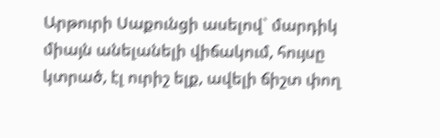Արթուրի Սաքունցի ասելով` մարդիկ միայն անելանելի վիճակում, հույսը կտրած, էլ ուրիշ ելք, ավելի ճիշտ փող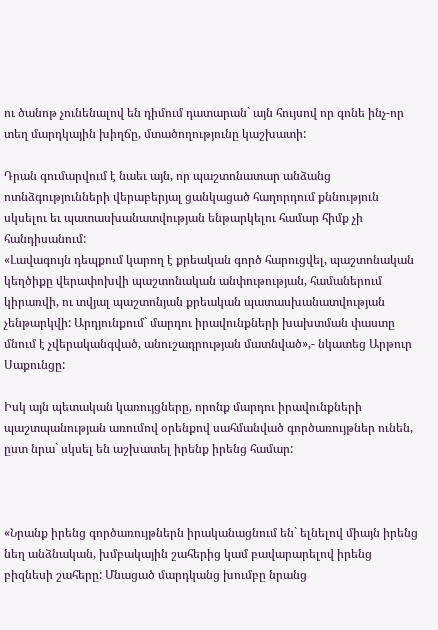ու ծանոթ չունենալով են դիմում դատարան` այն հույսով որ գոնե ինչ-որ տեղ մարդկային խիղճը, մտածողությունը կաշխատի:

Դրան գումարվում է նաեւ այն, որ պաշտոնատար անձանց ոտնձգությունների վերաբերյալ ցանկացած հաղորդում քննություն սկսելու եւ պատասխանատվության ենթարկելու համար հիմք չի հանդիսանում:
«Լավագույն դեպքում կարող է քրեական գործ հարուցվել, պաշտոնական կեղծիքը վերափոխվի պաշտոնական անփութության, համաներում կիրառվի, ու տվյալ պաշտոնյան քրեական պատասխանատվության չենթարկվի: Արդյունքում` մարդու իրավունքների խախտման փաստը մնում է չվերականգված, անուշադրության մատնված»,- նկատեց Արթուր Սաքունցը:

Իսկ այն պետական կառույցները, որոնք մարդու իրավունքների պաշտպանության առումով օրենքով սահմանված գործառույթներ ունեն, ըստ նրա` սկսել են աշխատել իրենք իրենց համար:



«Նրանք իրենց գործառույթներն իրականացնում են` ելնելով միայն իրենց նեղ անձնական, խմբակային շահերից կամ բավարարելով իրենց բիզնեսի շահերը: Մնացած մարդկանց խումբը նրանց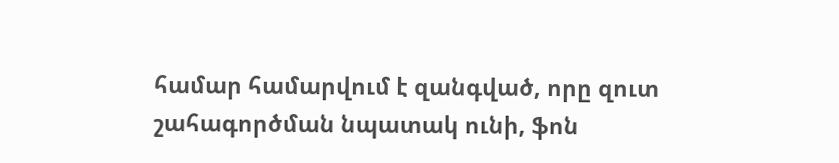համար համարվում է զանգված, որը զուտ շահագործման նպատակ ունի, ֆոն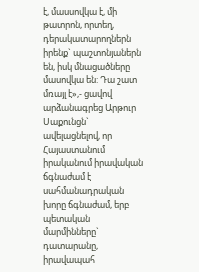է, մասսովկա է, մի թատրոն, որտեղ, դերակատարողներն իրենք` պաշտոնյաներն են, իսկ մնացածները մասովկա են: Դա շատ մռայլ է»,- ցավով արձանագրեց Արթուր Սաքունցն` ավելացնելով, որ Հայաստանում իրականում իրավական ճգնաժամ է սահմանադրական խորը ճգնաժամ, երբ պետական մարմինները` դատարանը, իրավապահ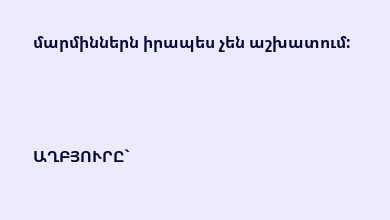մարմիններն իրապես չեն աշխատում:





ԱՂԲՅՈՒՐԸ`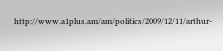http://www.a1plus.am/am/politics/2009/12/11/arthur-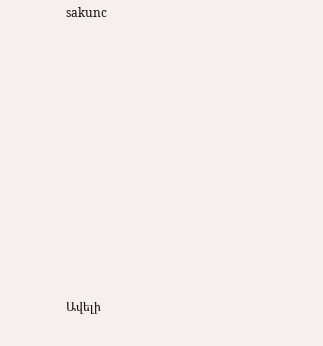sakunc













Ավելի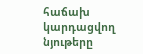հաճախ կարդացվող նյութերը